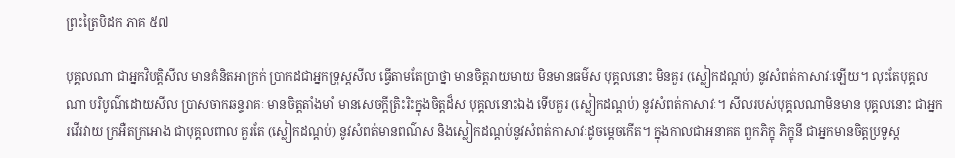ព្រះត្រៃបិដក ភាគ ៥៧

បុគ្គលណា ជាអ្នកវិបត្តិសីល មានគំនិតអាក្រក់ ប្រាកដជាអ្នកទ្រុស្ដសីល ធ្វើតាមតែប្រាថ្នា មានចិត្តរាយមាយ មិនមានធម៌ស បុគ្គលនោះ មិនគួរ (ស្លៀកដណ្ដប់) នូវសំពត់កាសាវៈឡើយ។ លុះតែបុគ្គលណា បរិបូណ៌ដោយសីល ប្រាសចាកឆន្ទរាគៈ មានចិត្តតាំងមាំ មានសេចក្តីត្រិះរិះក្នុងចិត្តដ៏ស បុគ្គលនោះឯង ទើបគួរ (ស្លៀកដណ្ដប់) នូវសំពត់កាសាវៈ។ សីលរបស់បុគ្គលណាមិនមាន បុគ្គលនោះ ជាអ្នករវើរវាយ ក្រអឺតក្រអោង ជាបុគ្គលពាល គួរតែ (ស្លៀកដណ្ដប់) នូវសំពត់មានពណ៌ស និងស្លៀកដណ្ដប់នូវសំពត់កាសាវៈដូចម្ដេចកើត។ ក្នុងកាលជាអនាគត ពួកភិក្ខុ ភិក្ខុនី ជាអ្នកមានចិត្តប្រទូស្ត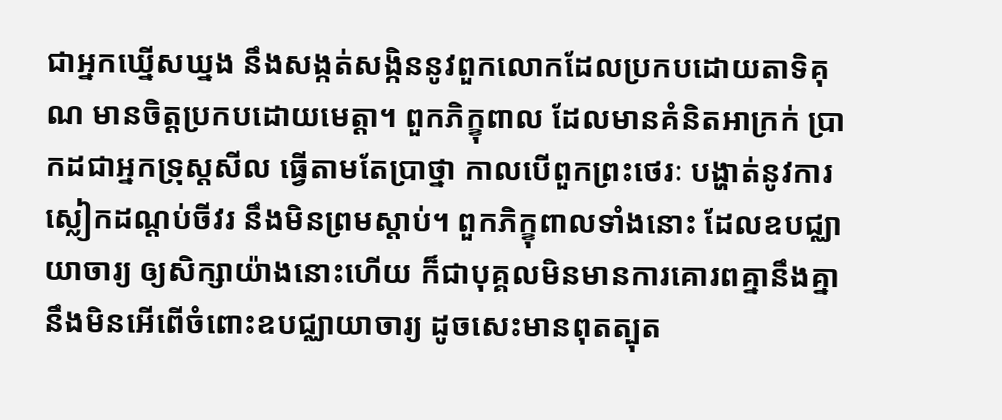ជាអ្នកឃ្នើសឃ្នង នឹងសង្កត់សង្កិននូវពួកលោកដែលប្រកបដោយតាទិគុណ មានចិត្តប្រកបដោយមេត្តា។ ពួកភិក្ខុពាល ដែលមានគំនិតអាក្រក់ ប្រាកដជាអ្នកទ្រុស្តសីល ធ្វើតាមតែប្រាថ្នា កាលបើពួកព្រះថេរៈ បង្ហាត់នូវការស្លៀកដណ្ដប់ចីវរ នឹងមិនព្រមស្ដាប់។ ពួកភិក្ខុពាលទាំងនោះ ដែលឧបជ្ឈាយាចារ្យ ឲ្យសិក្សាយ៉ាងនោះហើយ ក៏ជាបុគ្គលមិនមានការគោរពគ្នានឹងគ្នា នឹងមិនអើពើចំពោះឧបជ្ឈាយាចារ្យ ដូចសេះមានពុតត្បុត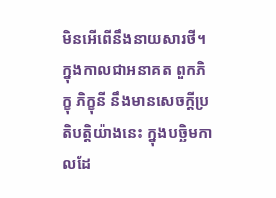មិនអើពើនឹងនាយសារថី។ ក្នុងកាលជាអនាគត ពួកភិក្ខុ ភិក្ខុនី នឹងមានសេចក្តីប្រតិបត្តិយ៉ាងនេះ ក្នុងបច្ឆិមកាលដែ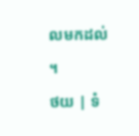លមកដល់។
ថយ | ទំ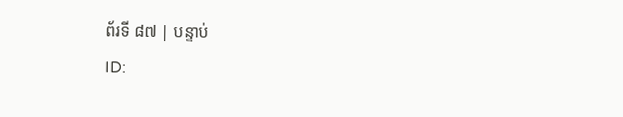ព័រទី ៨៧ | បន្ទាប់
ID: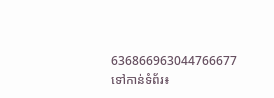636866963044766677
ទៅកាន់ទំព័រ៖